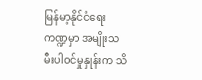မြန်မာ့နိုင်ငံရေးကဏ္ဍမှာ အမျိုးသမီးပါဝင်မှုနှုန်းက သိ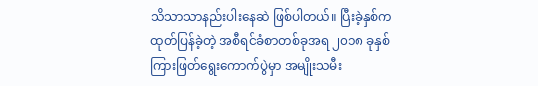သိသာသာနည်းပါးနေဆဲ ဖြစ်ပါတယ်။ ပြီးခဲ့နှစ်က ထုတ်ပြန်ခဲ့တဲ့ အစီရင်ခံစာတစ်ခုအရ ၂၀၁၈ ခုနှစ်ကြားဖြတ်ရွေးကောက်ပွဲမှာ အမျိုးသမီး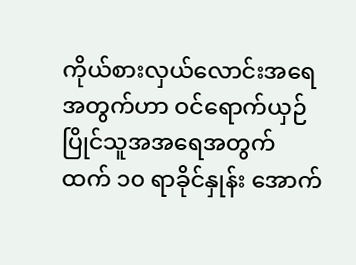ကိုယ်စားလှယ်လောင်းအရေအတွက်ဟာ ဝင်ရောက်ယှဉ်ပြိုင်သူအအရေအတွက်ထက် ၁၀ ရာခိုင်နှုန်း အောက်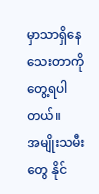မှာသာရှိနေသေးတာကိုတွေ့ရပါတယ်။
အမျိုးသမီးတွေ နိုင်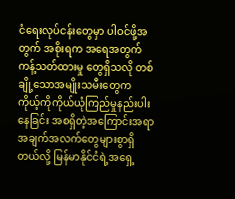ငံရေးလုပ်ငန်းတွေမှာ ပါဝင်ဖို့အတွက် အစိုးရက အရေအတွက်ကန့်သတ်ထားမှု တွေရှိသလို တစ်ချို့သောအမျိုးသမီးတွေက ကိုယ့်ကိုကိုယ်ယုံကြည်မှုနည်းပါးနေခြင်း အစရှိတဲ့အကြောင်းအရာ အချက်အလက်တွေများစွာရှိတယ်လို့ မြန်မာနိုင်ငံရဲ့အရှေ့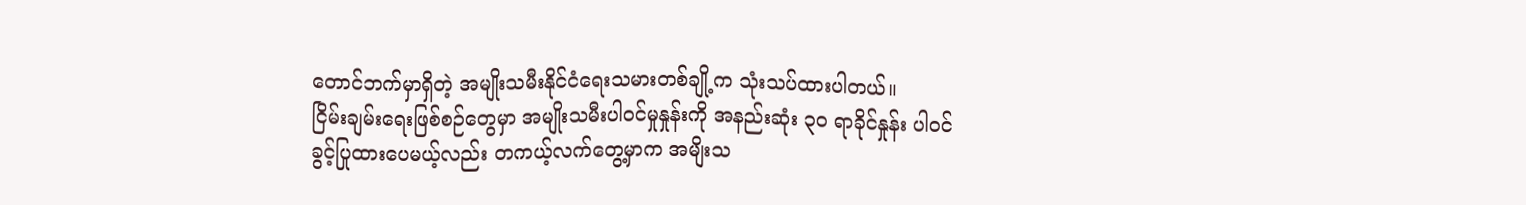တောင်ဘက်မှာရှိတဲ့ အမျိုးသမီးနိုင်ငံရေးသမားတစ်ချို့က သုံးသပ်ထားပါတယ်။
ငြိမ်းချမ်းရေးဖြစ်စဉ်တွေမှာ အမျိုးသမီးပါဝင်မှုနှုန်းကို အနည်းဆုံး ၃၀ ရာခိုင်နှုန်း ပါဝင်ခွင့်ပြုထားပေမယ့်လည်း တကယ့်လက်တွေ့မှာက အမျိးသ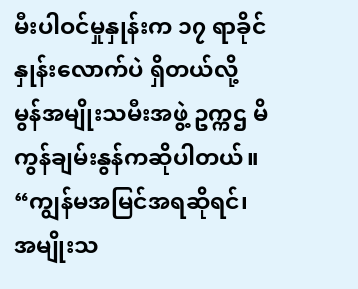မီးပါဝင်မှုနှုန်းက ၁၇ ရာခိုင်နှုန်းလောက်ပဲ ရှိတယ်လို့ မွန်အမျိုးသမီးအဖွဲ့ ဥက္ကဌ မိကွန်ချမ်းနွန်ကဆိုပါတယ်။
“ကျွန်မအမြင်အရဆိုရင်၊ အမျိုးသ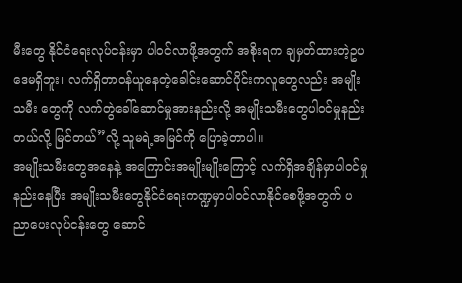မီးတွေ နိုင်ငံရေးလုပ်ငန်းမှာ ပါဝင်လာဖို့အတွက် အစိုးရက ချမှတ်ထားတဲ့ဥပဒေမရှိဘူး၊ လက်ရှိတာဝန်ယူနေတဲ့ခေါင်းဆောင်ပိုင်းကလူတွေလည်း အမျိုးသမီး တွေကို လက်တွဲခေါ်ဆောင်မှုအားနည်းလို့ အမျိုးသမီးတွေပါဝင်မှုနည်းတယ်လို့ မြင်တယ်”လို့ သူမရဲ့အမြင်ကို ပြောခဲ့တာပါ။
အမျိုးသမီးတွေအနေနဲ့ အကြောင်းအမျိုးမျိုးကြောင့် လက်ရှိအချိန်မှာပါဝင်မှုနည်းနေပြီး အမျိုးသမီးတွေနိုင်ငံရေးကဏ္ဍမှာပါဝင်လာနိုင်စေဖို့အတွက် ပညာပေးလုပ်ငန်းတွေ ဆောင်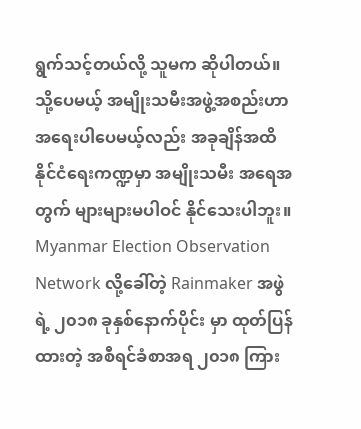ရွက်သင့်တယ်လို့ သူမက ဆိုပါတယ်။
သို့ပေမယ့် အမျိုးသမီးအဖွဲ့အစည်းဟာ အရေးပါပေမယ့်လည်း အခုချိန်အထိ နိုင်ငံရေးကဏ္ဍမှာ အမျိုးသမီး အရေအတွက် များများမပါဝင် နိုင်သေးပါဘူး။
Myanmar Election Observation Network လို့ခေါ်တဲ့ Rainmaker အဖွဲရဲ့ ၂၀၁၈ ခုနှစ်နောက်ပိုင်း မှာ ထုတ်ပြန်ထားတဲ့ အစီရင်ခံစာအရ ၂၀၁၈ ကြား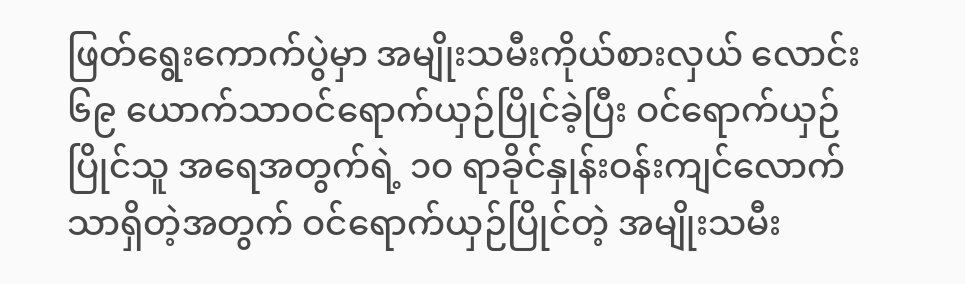ဖြတ်ရွေးကောက်ပွဲမှာ အမျိုးသမီးကိုယ်စားလှယ် လောင်း ၆၉ ယောက်သာဝင်ရောက်ယှဉ်ပြိုင်ခဲ့ပြီး ဝင်ရောက်ယှဉ်ပြိုင်သူ အရေအတွက်ရဲ့ ၁၀ ရာခိုင်နှုန်းဝန်းကျင်လောက်သာရှိတဲ့အတွက် ဝင်ရောက်ယှဉ်ပြိုင်တဲ့ အမျိုးသမီး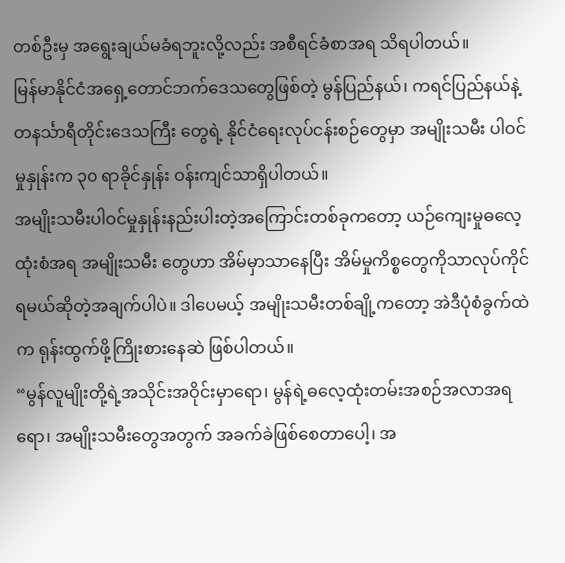တစ်ဦးမှ အရွေးချယ်မခံရဘူးလို့လည်း အစီရင်ခံစာအရ သိရပါတယ်။
မြန်မာနိုင်ငံအရှေ့တောင်ဘက်ဒေသတွေဖြစ်တဲ့ မွန်ပြည်နယ်၊ ကရင်ပြည်နယ်နဲ့ တနင်္သာရီတိုင်းဒေသကြီး တွေရဲ့ နိုင်ငံရေးလုပ်ငန်းစဉ်တွေမှာ အမျိုးသမီး ပါဝင်မှုနှုန်းက ၃၀ ရာခိုင်နှုန်း ဝန်းကျင်သာရှိပါတယ်။
အမျိုးသမီးပါဝင်မှုနှုန်းနည်းပါးတဲ့အကြောင်းတစ်ခုကတော့ ယဉ်ကျေးမှုဓလေ့ထုံးစံအရ အမျိုးသမီး တွေဟာ အိမ်မှာသာနေပြီး အိမ်မှုကိစ္စတွေကိုသာလုပ်ကိုင်ရမယ်ဆိုတဲ့အချက်ပါပဲ။ ဒါပေမယ့် အမျိုးသမီးတစ်ချို့ကတော့ အဲဒီပုံစံခွက်ထဲက ရုန်းထွက်ဖို့ကြိုးစားနေဆဲ ဖြစ်ပါတယ်။
“မွန်လူမျိုးတို့ရဲ့အသိုင်းအဝိုင်းမှာရော၊ မွန်ရဲ့ဓလေ့ထုံးတမ်းအစဉ်အလာအရရော၊ အမျိုးသမီးတွေအတွက် အခက်ခဲဖြစ်စေတာပေါ့၊ အ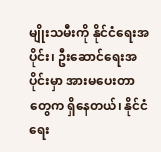မျိုးသမီးကို နိုင်ငံရေးအပိုင်း၊ ဦးဆောင်ရေးအပိုင်းမှာ အားမပေးတာတွေက ရှိနေတယ်၊ နိုင်ငံရေး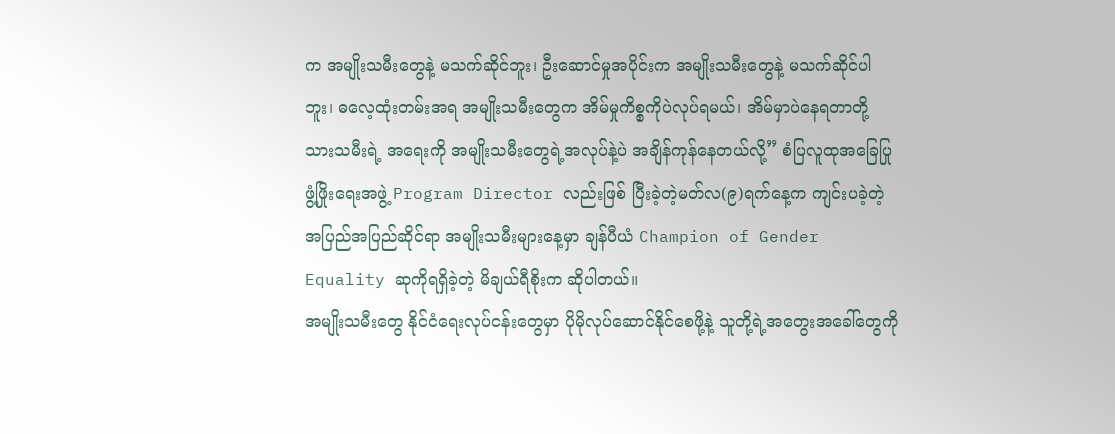က အမျိုးသမီးတွေနဲ့ မသက်ဆိုင်ဘူး၊ ဦးဆောင်မှုအပိုင်းက အမျိုးသမီးတွေနဲ့ မသက်ဆိုင်ပါဘူး၊ ဓလေ့ထုံးတမ်းအရ အမျိုးသမီးတွေက အိမ်မှုကိစ္စကိုပဲလုပ်ရမယ်၊ အိမ်မှာပဲနေရတာတို့ သားသမီးရဲ့ အရေးကို အမျိုးသမီးတွေရဲ့အလုပ်နဲ့ပဲ အချိန်ကုန်နေတယ်လို့” စံပြလူထုအခြေပြု ဖွံ့ဖြိုးရေးအဖွဲ့ Program Director လည်းဖြစ် ပြီးခဲ့တဲ့မတ်လ(၉)ရက်နေ့က ကျင်းပခဲ့တဲ့ အပြည်အပြည်ဆိုင်ရာ အမျိုးသမီးများနေ့မှာ ချန်ပီယံ Champion of Gender Equality ဆုကိုရရှိခဲ့တဲ့ မိချယ်ရီစိုးက ဆိုပါတယ်။
အမျိုးသမီးတွေ နိုင်ငံရေးလုပ်ငန်းတွေမှာ ပိုမိုလုပ်ဆောင်နိုင်စေဖို့နဲ့ သူတို့ရဲ့အတွေးအခေါ်တွေကို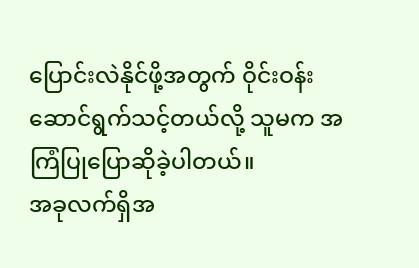ပြောင်းလဲနိုင်ဖို့အတွက် ဝိုင်းဝန်းဆောင်ရွက်သင့်တယ်လို့ သူမက အကြံပြုပြောဆိုခဲ့ပါတယ်။
အခုလက်ရှိအ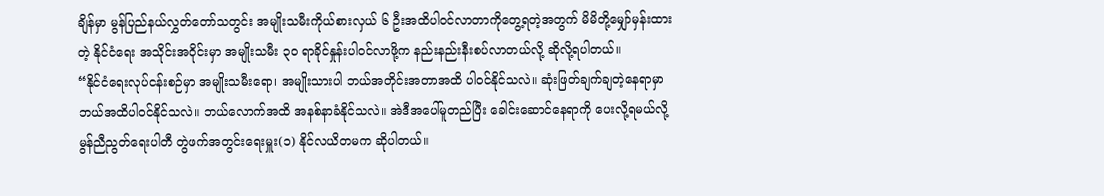ချိန်မှာ မွန်ပြည်နယ်လွှတ်တော်သတွင်း အမျိုးသမီးကိုယ်စားလှယ် ၆ ဦးအထိပါဝင်လာတာကိုတွေ့ရတဲ့အတွက် မိမိတို့မျှော်မှန်းထားတဲ့ နိုင်ငံရေး အသိုင်းအဝိုင်းမှာ အမျိုးသမီး ၃၀ ရာခိုင်နှုန်းပါဝင်လာဖို့က နည်းနည်းနီးစပ်လာတယ်လို့ ဆိုလို့ရပါတယ်။
“နိုင်ငံရေးလုပ်ငန်းစဉ်မှာ အမျိုးသမီးရော၊ အမျိုးသားပါ ဘယ်အတိုင်းအတာအထိ ပါဝင်နိုင်သလဲ။ ဆုံးဖြတ်ချက်ချတဲ့နေရာမှာ ဘယ်အထိပါဝင်နိုင်သလဲ။ ဘယ်လောက်အထိ အနစ်နာခံနိုင်သလဲ။ အဲဒီအပေါ်မူတည်ပြီး ခေါင်းဆောင်နေရာကို ပေးလို့ရမယ်လို့ မွန်ညီညွတ်ရေးပါတီ တွဲဖက်အတွင်းရေးမှူး(၁) နိုင်လယိတမက ဆိုပါတယ်။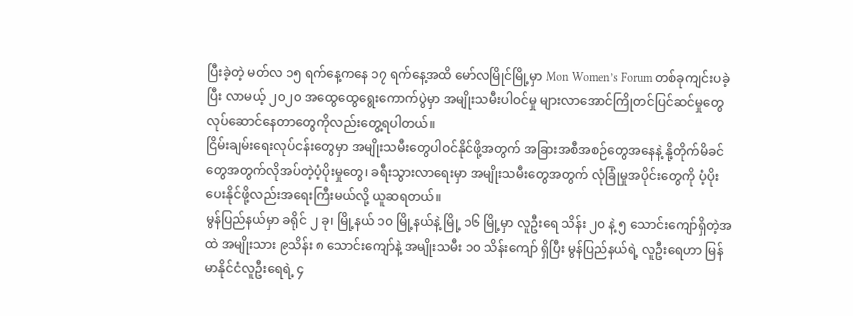ပြီးခဲ့တဲ့ မတ်လ ၁၅ ရက်နေ့ကနေ ၁၇ ရက်နေ့အထိ မော်လမြိုင်မြို့မှာ Mon Women’s Forum တစ်ခုကျင်းပခဲ့ပြီး လာမယ့် ၂၀၂၀ အထွေထွေရွေးကောက်ပွဲမှာ အမျိုးသမီးပါဝင်မှု များလာအောင်ကြိုတင်ပြင်ဆင်မှုတွေ လုပ်ဆောင်နေတာတွေကိုလည်းတွေ့ရပါတယ်။
ငြိမ်းချမ်းရေးလုပ်ငန်းတွေမှာ အမျိုးသမီးတွေပါဝင်နိုင်ဖို့အတွက် အခြားအစီအစဉ်တွေအနေနဲ့ နို့တိုက်မိခင်တွေအတွက်လိုအပ်တဲ့ပံ့ပိုးမှုတွေ၊ ခရီးသွားလာရေးမှာ အမျိုးသမီးတွေအတွက် လုံခြုံမှုအပိုင်းတွေကို ပံ့ပိုးပေးနိုင်ဖို့လည်းအရေးကြီးမယ်လို့ ယူဆရတယ်။
မွန်ပြည်နယ်မှာ ခရိုင် ၂ ခု၊ မြို့နယ် ၁၀ မြို့နယ်နဲ့ မြို့ ၁၆ မြို့မှာ လူဦးရေ သိန်း ၂၀ နဲ့ ၅ သောင်းကျော်ရှိတဲ့အထဲ အမျိုးသား ၉သိန်း ၈ သောင်းကျော်နဲ့ အမျိုးသမီး ၁၀ သိန်းကျော် ရှိပြီး မွန်ပြည်နယ်ရဲ့ လူဦးရေဟာ မြန်မာနိုင်ငံလူဦးရေရဲ့ ၄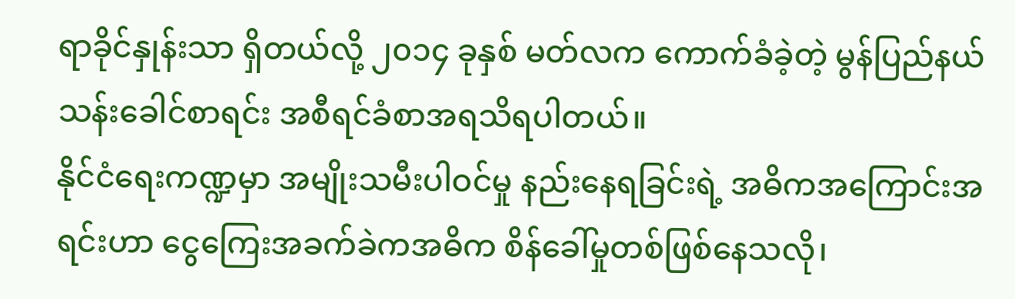ရာခိုင်နှုန်းသာ ရှိတယ်လို့ ၂၀၁၄ ခုနှစ် မတ်လက ကောက်ခံခဲ့တဲ့ မွန်ပြည်နယ်သန်းခေါင်စာရင်း အစီရင်ခံစာအရသိရပါတယ်။
နိုင်ငံရေးကဏ္ဍမှာ အမျိုးသမီးပါဝင်မှု နည်းနေရခြင်းရဲ့ အဓိကအကြောင်းအရင်းဟာ ငွေကြေးအခက်ခဲကအဓိက စိန်ခေါ်မှုတစ်ဖြစ်နေသလို၊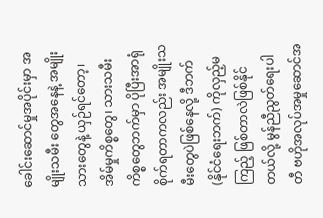ခေါင်းဆောင်မှုအပိုင်းမှာ အမျိုးသမီး တွေအနေနဲ့ အမျိုးသားတွေနဲ့ ယှဉ်ရင်တော့၊ အိမ်မှုကိစ္စတွေ၊ သားသမီးကိစ္စတွေဘက်မှာ ပိုပြီးအာရုံစိုက်ရတာကလည်း အမျိုးသမီးတွေပဲဖြစ်နေလို့ ဒီဘက် (နိုင်ငံရေးဘက်) ကိုလှည့်မကြည့် ဖြစ်တာလဲဖြစ်နိုင်တယ်လို့ မွန်ညီညွတ်ရေးပါတီ ဗဟိုအလုပ်အမှုဆောင်အ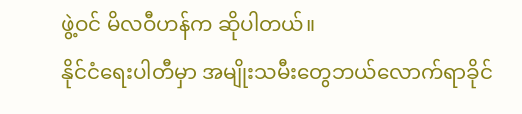ဖွဲ့ဝင် မိလဝီဟန်က ဆိုပါတယ်။
နိုင်ငံရေးပါတီမှာ အမျိုးသမီးတွေဘယ်လောက်ရာခိုင်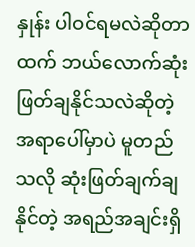နှုန်း ပါဝင်ရမလဲဆိုတာထက် ဘယ်လောက်ဆုံးဖြတ်ချနိုင်သလဲဆိုတဲ့အရာပေါ်မှာပဲ မူတည်သလို ဆုံးဖြတ်ချက်ချနိုင်တဲ့ အရည်အချင်းရှိ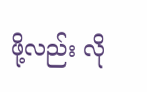ဖို့လည်း လို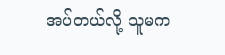အပ်တယ်လို့ သူမက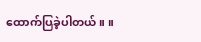ထောက်ပြခဲ့ပါတယ်။ ။